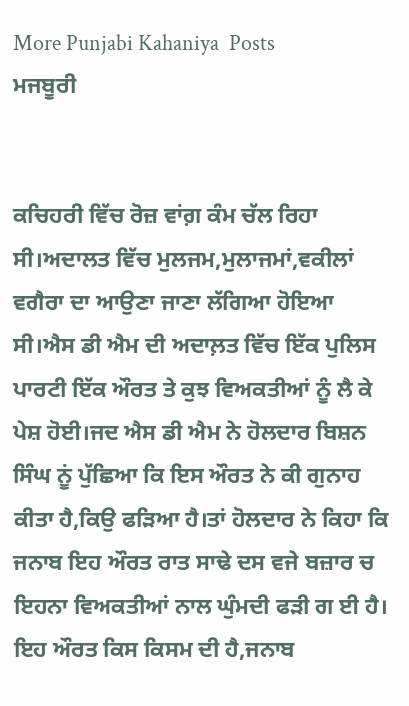More Punjabi Kahaniya  Posts
ਮਜਬੂਰੀ


ਕਚਿਹਰੀ ਵਿੱਚ ਰੋਜ਼ ਵਾਂਗ਼ ਕੰਮ ਚੱਲ ਰਿਹਾ ਸੀ।ਅਦਾਲਤ ਵਿੱਚ ਮੁਲਜਮ,ਮੁਲਾਜਮਾਂ,ਵਕੀਲਾਂ ਵਗੈਰਾ ਦਾ ਆਉਣਾ ਜਾਣਾ ਲੱਗਿਆ ਹੋਇਆ ਸੀ।ਐਸ ਡੀ ਐਮ ਦੀ ਅਦਾਲ਼ਤ ਵਿੱਚ ਇੱਕ ਪੁਲਿਸ ਪਾਰਟੀ ਇੱਕ ਔਰਤ ਤੇ ਕੁਝ ਵਿਅਕਤੀਆਂ ਨੂੰ ਲੈ ਕੇ ਪੇਸ਼ ਹੋਈ।ਜਦ ਐਸ ਡੀ ਐਮ ਨੇ ਹੋਲਦਾਰ ਬਿਸ਼ਨ ਸਿੰਘ ਨੂਂ ਪੁੱਛਿਆ ਕਿ ਇਸ ਔਰਤ ਨੇ ਕੀ ਗੁਨਾਹ ਕੀਤਾ ਹੈ,ਕਿਉ ਫੜਿਆ ਹੈ।ਤਾਂ ਹੋਲਦਾਰ ਨੇ ਕਿਹਾ ਕਿ ਜਨਾਬ ਇਹ ਔਰਤ ਰਾਤ ਸਾਢੇ ਦਸ ਵਜੇ ਬਜ਼ਾਰ ਚ ਇਹਨਾ ਵਿਅਕਤੀਆਂ ਨਾਲ ਘੁੰਮਦੀ ਫੜੀ ਗ ਈ ਹੈ। ਇਹ ਔਰਤ ਕਿਸ ਕਿਸਮ ਦੀ ਹੈ,ਜਨਾਬ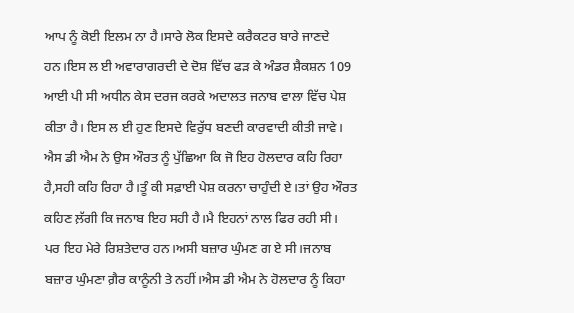ਆਪ ਨੂੰ ਕੋਈ ਇਲਮ ਨਾ ਹੈ।ਸਾਰੇ ਲੋਕ ਇਸਦੇ ਕਰੈਕਟਰ ਬਾਰੇ ਜਾਣਦੇ ਹਨ।ਇਸ ਲ ਈ ਅਵਾਰਾਗਰਦੀ ਦੇ ਦੋਸ਼ ਵਿੱਚ ਫੜ ਕੇ ਅੰਡਰ ਸ਼ੈਕਸ਼ਨ 109 ਆਈ ਪੀ ਸੀ ਅਧੀਨ ਕੇਸ ਦਰਜ ਕਰਕੇ ਅਦਾਲਤ ਜਨਾਬ ਵਾਲਾ ਵਿੱਚ ਪੇਸ਼ ਕੀਤਾ ਹੈ। ਇਸ ਲ ਈ ਹੁਣ ਇਸਦੇ ਵਿਰੁੱਧ ਬਣਦੀ ਕਾਰਵਾਦੀ ਕੀਤੀ ਜਾਵੇ।
ਐਸ ਡੀ ਐਮ ਨੇ ਉਸ ਔਰਤ ਨੂੰ ਪੁੱਛਿਆ ਕਿ ਜੋ ਇਹ ਹੋਲਦਾਰ ਕਹਿ ਰਿਹਾ ਹੈ,ਸਹੀ ਕਹਿ ਰਿਹਾ ਹੈ।ਤੂੰ ਕੀ ਸਫ਼ਾਈ ਪੇਸ਼ ਕਰਨਾ ਚਾਹੁੰਦੀ ਏ।ਤਾਂ ਉਹ ਔਰਤ ਕਹਿਣ ਲ਼ੱਗੀ ਕਿ ਜਨਾਬ ਇਹ ਸਹੀ ਹੈ।ਮੈ ਇਹਨਾਂ ਨਾਲ ਫਿਰ ਰਹੀ ਸੀ। ਪਰ ਇਹ ਮੇਰੇ ਰਿਸ਼ਤੇਦਾਰ ਹਨ।ਅਸੀ ਬਜ਼ਾਰ ਘੁੰਮਣ ਗ ਏ ਸੀ।ਜਨਾਬ ਬਜ਼ਾਰ ਘੁੰਮਣਾ ਗ਼ੈਰ ਕਾਨੂੰਨੀ ਤੇ ਨਹੀਂ।ਐਸ ਡੀ ਐਮ ਨੇ ਹੋਲਦਾਰ ਨੂੰ ਕਿਹਾ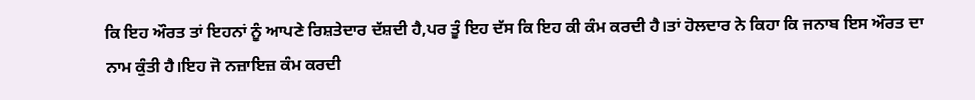ਕਿ ਇਹ ਔਰਤ ਤਾਂ ਇਹਨਾਂ ਨੂੰ ਆਪਣੇ ਰਿਸ਼ਤੇਦਾਰ ਦੱਸ਼ਦੀ ਹੈ,ਪਰ ਤੂੰ ਇਹ ਦੱਸ ਕਿ ਇਹ ਕੀ ਕੰਮ ਕਰਦੀ ਹੈ।ਤਾਂ ਹੋਲਦਾਰ ਨੇ ਕਿਹਾ ਕਿ ਜਨਾਬ ਇਸ ਔਰਤ ਦਾ ਨਾਮ ਕੁੰਤੀ ਹੈ।ਇਹ ਜੋ ਨਜ਼ਾਇਜ਼ ਕੰਮ ਕਰਦੀ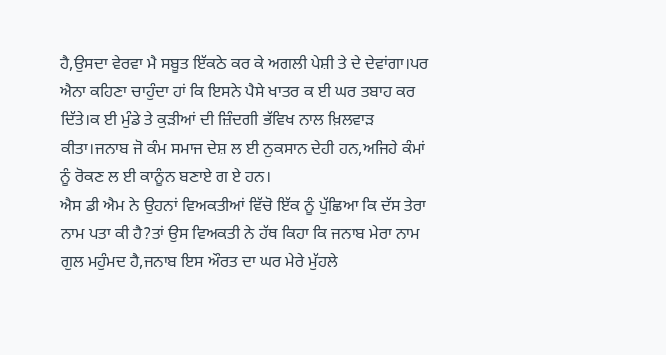ਹੈ,ਉਸਦਾ ਵੇਰਵਾ ਮੈ ਸਬੂਤ ਇੱਕਠੇ ਕਰ ਕੇ ਅਗਲੀ ਪੇਸ਼ੀ ਤੇ ਦੇ ਦੇਵਾਂਗਾ।ਪਰ ਐਨਾ ਕਹਿਣਾ ਚਾਹੁੰਦਾ ਹਾਂ ਕਿ ਇਸਨੇ ਪੈਸੇ ਖਾਤਰ ਕ ਈ ਘਰ ਤਬਾਹ ਕਰ ਦਿੱਤੇ।ਕ ਈ ਮੁੰਡੇ ਤੇ ਕੁੜੀਆਂ ਦੀ ਜ਼ਿੰਦਗੀ ਭੱਵਿਖ ਨਾਲ ਖ਼ਿਲਵਾੜ ਕੀਤਾ।ਜਨਾਬ ਜੋ ਕੰਮ ਸਮਾਜ ਦੇਸ਼ ਲ ਈ ਨੁਕਸਾਨ ਦੇਹੀ ਹਨ,ਅਜਿਹੇ ਕੰਮਾਂ ਨੂੰ ਰੋਕਣ ਲ ਈ ਕਾਨੂੰਨ ਬਣਾਏ ਗ ਏ ਹਨ।
ਐਸ ਡੀ ਐਮ ਨੇ ਉਹਨਾਂ ਵਿਅਕਤੀਆਂ ਵਿੱਚੋ ਇੱਕ ਨੂੰ ਪੁੱਛਿਆ ਕਿ ਦੱਸ ਤੇਰਾ ਨਾਮ ਪਤਾ ਕੀ ਹੈ?ਤਾਂ ਉਸ ਵਿਅਕਤੀ ਨੇ ਹੱਥ ਕਿਹਾ ਕਿ ਜਨਾਬ ਮੇਰਾ ਨਾਮ ਗੁਲ ਮਹੁੰਮਦ ਹੈ,ਜਨਾਬ ਇਸ ਔਰਤ ਦਾ ਘਰ ਮੇਰੇ ਮੁੱਹਲੇ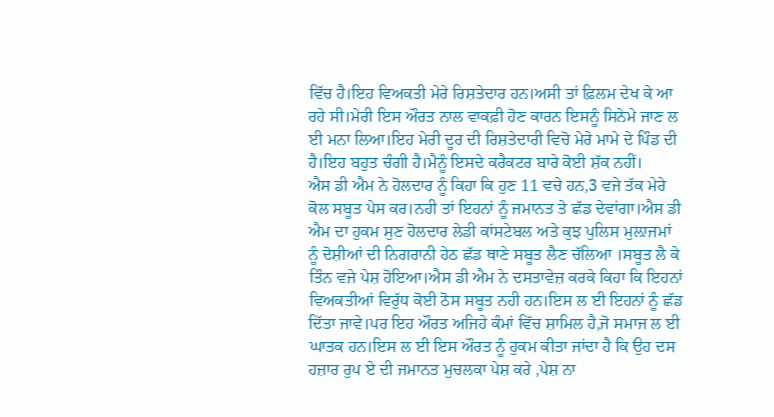ਵਿੱਚ ਹੈ।ਇਹ ਵਿਅਕਤੀ ਮੇਰੇ ਰਿਸ਼ਤੇਦਾਰ ਹਨ।ਅਸੀ ਤਾਂ ਫ਼ਿਲਮ ਦੇਖ ਕੇ ਆ ਰਹੇ ਸੀ।ਮੇਰੀ ਇਸ ਔਰਤ ਨਾਲ ਵਾਕਫ਼ੀ ਹੋਣ ਕਾਰਨ ਇਸਨੂੰ ਸਿਨੇਮੇ ਜਾਣ ਲ ਈ ਮਨਾ ਲਿਆ।ਇਹ ਮੇਰੀ ਦੂਰ ਦੀ ਰਿਸ਼ਤੇਦਾਰੀ ਵਿਚੋ ਮੇਰੇ ਮਾਮੇ ਦੇ ਪਿੰਡ ਦੀ ਹੈ।ਇਹ ਬਹੁਤ ਚੰਗੀ ਹੈ।ਮੈਨੂੰ ਇਸਦੇ ਕਰੈਕਟਰ ਬਾਰੇ ਕੋਈ ਸ਼ੱਕ ਨਹੀਂ।
ਐਸ ਡੀ ਐਮ ਨੇ ਹੋਲਦਾਰ ਨੂੰ ਕਿਹਾ ਕਿ ਹੁਣ 11 ਵਚੇ ਹਨ,3 ਵਜੇ ਤੱਕ ਮੇਰੇ ਕੋਲ ਸਬੂਤ ਪੇਸ ਕਰ।ਨਹੀ ਤਾਂ ਇਹਨਾਂ ਨੂੰ ਜਮਾਨਤ ਤੇ ਛੱਡ ਦੇਵਾਂਗਾ।ਐਸ ਡੀ ਐਮ ਦਾ ਹੁਕਮ ਸੁਣ ਹੋਲਦਾਰ ਲੇਡੀ ਕਾਂਸਟੇਬਲ ਅਤੇ ਕੁਝ ਪੁਲਿਸ ਮੁਲ਼ਾਜਮਾਂ ਨੂੰ ਦੋਸ਼ੀਆਂ ਦੀ ਨਿਗਰਾਨੀ ਹੇਠ ਛੱਡ ਥਾਣੇ ਸਬੂਤ ਲੈਣ ਚੱਲਿਆ ।ਸਬੂਤ ਲੈ ਕੇ ਤਿੰਨ ਵਜੇ ਪੇਸ਼ ਹੋਇਆ।ਐਸ ਡੀ ਐਮ ਨੇ ਦਸਤਾਵੇਜ਼ ਕਰਕੇ ਕਿਹਾ ਕਿ ਇਹਨਾਂ ਵਿਅਕਤੀਆਂ ਵਿਰੁੱਧ ਕੋਈ ਠੋਸ ਸਬੂਤ ਨਹੀ ਹਨ।ਇਸ ਲ ਈ ਇਹਨਾਂ ਨੂੰ ਛੱਡ ਦਿੱਤਾ ਜਾਵੇ।ਪਰ ਇਹ ਔਰਤ ਅਜਿਹੇ ਕੰਮਾਂ ਵਿੱਚ ਸ਼ਾਮਿਲ ਹੈ,ਜੋ ਸਮਾਜ ਲ ਈ ਘਾਤਕ ਹਨ।ਇਸ ਲ ਈ ਇਸ ਔਰਤ ਨੂੰ ਹੁਕਮ ਕੀਤਾ ਜਾਂਦਾ ਹੈ ਕਿ ਉਹ ਦਸ ਹਜ਼ਾਰ ਰੁਪ ਏ ਦੀ ਜਮਾਨਤ ਮੁਚਲਕਾ ਪੇਸ਼ ਕਰੇ ,ਪੇਸ਼ ਨਾ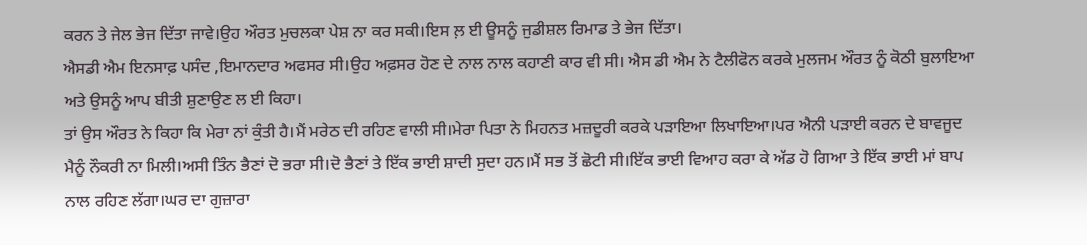ਕਰਨ ਤੇ ਜੇਲ ਭੇਜ ਦਿੱਤਾ ਜਾਵੇ।ਉਹ ਔਰਤ ਮੁਚਲਕਾ ਪੇਸ਼ ਨਾ ਕਰ ਸਕੀ।ਇਸ ਲ਼ ਈ ਊਸਨੂੰ ਜੁਡੀਸ਼ਲ ਰਿਮਾਡ ਤੇ ਭੇਜ ਦਿੱਤਾ।
ਐਸਡੀ ਐਮ ਇਨਸਾਫ਼ ਪਸੰਦ ,ਇਮਾਨਦਾਰ ਅਫਸਰ ਸੀ।ਉਹ ਅਫ਼ਸਰ ਹੋਣ ਦੇ ਨਾਲ ਨਾਲ ਕਹਾਣੀ ਕਾਰ ਵੀ ਸੀ। ਐਸ ਡੀ ਐਮ ਨੇ ਟੈਲੀਫੋਨ ਕਰਕੇ ਮੁਲਜਮ ਔਰਤ ਨੂੰ ਕੋਠੀ ਬੁਲਾਇਆ ਅਤੇ ਉਸਨੂੰ ਆਪ ਬੀਤੀ ਸ਼ੁਣਾਉਣ ਲ ਈ ਕਿਹਾ।
ਤਾਂ ਉਸ ਔਰਤ ਨੇ ਕਿਹਾ ਕਿ ਮੇਰਾ ਨਾਂ ਕੁੰਤੀ ਹੈ।ਮੈਂ ਮਰੇਠ ਦੀ ਰਹਿਣ ਵਾਲੀ ਸੀ।ਮੇਰਾ ਪਿਤਾ ਨੇ ਮਿਹਨਤ ਮਜ਼ਦੂਰੀ ਕਰਕੇ ਪੜਾਇਆ ਲਿਖਾਇਆ।ਪਰ ਐਨੀ ਪੜਾਈ ਕਰਨ ਦੇ ਬਾਵਜੂਦ ਮੈਨੂੰ ਨੌਕਰੀ ਨਾ ਮਿਲੀ।ਅਸੀ ਤਿੰਨ ਭੈਣਾਂ ਦੋ ਭਰਾ ਸੀ।ਦੋ ਭੈਣਾਂ ਤੇ ਇੱਕ ਭਾਈ ਸ਼ਾਦੀ ਸੁਦਾ ਹਨ।ਮੈਂ ਸਭ ਤੋਂ ਛੋਟੀ ਸੀ।ਇੱਕ ਭਾਈ ਵਿਆਹ ਕਰਾ ਕੇ ਅੱਡ ਹੋ ਗਿਆ ਤੇ ਇੱਕ ਭਾਈ ਮਾਂ ਬਾਪ ਨਾਲ ਰਹਿਣ ਲੱਗਾ।ਘਰ ਦਾ ਗੁਜ਼ਾਰਾ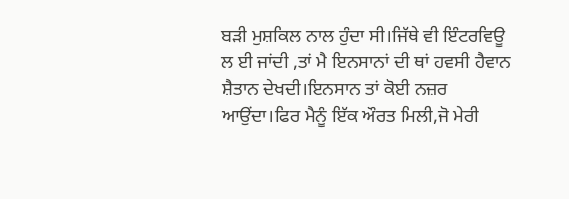ਬੜੀ ਮੁਸ਼ਕਿਲ ਨਾਲ ਹੁੰਦਾ ਸੀ।ਜਿੱਥੇ ਵੀ ਇੰਟਰਵਿਊ ਲ ਈ ਜਾਂਦੀ ,ਤਾਂ ਮੈ ਇਨਸਾਨਾਂ ਦੀ ਥਾਂ ਹਵਸੀ ਹੈਵਾਨ ਸ਼ੈਤਾਨ ਦੇਖਦੀ।ਇਨਸਾਨ ਤਾਂ ਕੋਈ ਨਜ਼ਰ ਆਉਂਦਾ।ਫਿਰ ਮੈਨੂੰ ਇੱਕ ਔਰਤ ਮਿਲੀ,ਜੋ ਮੇਰੀ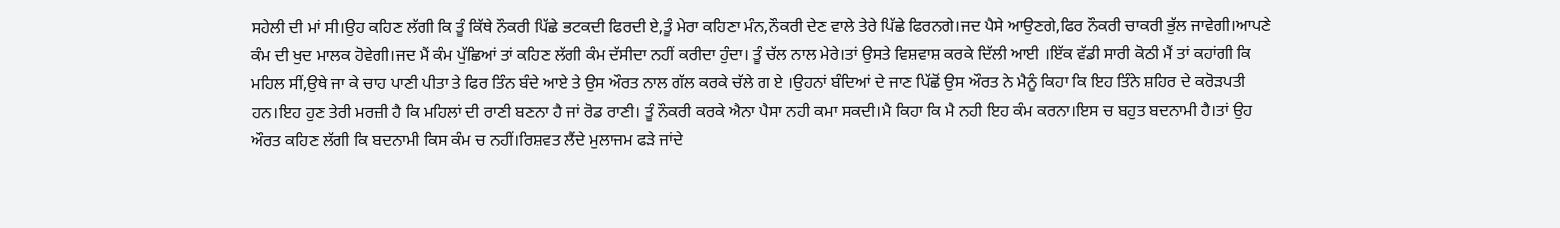ਸਹੇਲੀ ਦੀ ਮਾਂ ਸੀ।ਉਹ ਕਹਿਣ ਲੱਗੀ ਕਿ ਤੂੰ ਕਿੱਥੇ ਨੌਕਰੀ ਪਿੱਛੇ ਭਟਕਦੀ ਫਿਰਦੀ ਏ,ਤੂੰ ਮੇਰਾ ਕਹਿਣਾ ਮੰਨ,ਨੌਕਰੀ ਦੇਣ ਵਾਲੇ ਤੇਰੇ ਪਿੱਛੇ ਫਿਰਨਗੇ।ਜਦ ਪੈਸੇ ਆਉਣਗੇ,ਫਿਰ ਨੌਕਰੀ ਚਾਕਰੀ ਭੁੱਲ ਜਾਵੇਗੀ।ਆਪਣੇ ਕੰਮ ਦੀ ਖੁਦ ਮਾਲਕ ਹੋਵੇਗੀ।ਜਦ ਮੈਂ ਕੰਮ ਪੁੱਛਿਆਂ ਤਾਂ ਕਹਿਣ ਲੱਗੀ ਕੰਮ ਦੱਸੀਦਾ ਨਹੀਂ ਕਰੀਦਾ ਹੁੰਦਾ। ਤੂੰ ਚੱਲ ਨਾਲ ਮੇਰੇ।ਤਾਂ ਉਸਤੇ ਵਿਸ਼ਵਾਸ਼ ਕਰਕੇ ਦਿੱਲੀ ਆਈ ।ਇੱਕ ਵੱਡੀ ਸਾਰੀ ਕੋਠੀ ਮੈਂ ਤਾਂ ਕਹਾਂਗੀ ਕਿ ਮਹਿਲ ਸੀਂ,ਉਥੇ ਜਾ ਕੇ ਚਾਹ ਪਾਣੀ ਪੀਤਾ ਤੇ ਫਿਰ ਤਿੰਨ ਬੰਦੇ ਆਏ ਤੇ ਉਸ ਔਰਤ ਨਾਲ ਗੱਲ ਕਰਕੇ ਚੱਲੇ ਗ ਏ ।ਉਹਨਾਂ ਬੰਦਿਆਂ ਦੇ ਜਾਣ ਪਿੱਛੋਂ ਉਸ ਔਰਤ ਨੇ ਮੈਨੂੰ ਕਿਹਾ ਕਿ ਇਹ ਤਿੰਨੇ ਸ਼ਹਿਰ ਦੇ ਕਰੋੜਪਤੀ ਹਨ।ਇਹ ਹੁਣ ਤੇਰੀ ਮਰਜ਼ੀ ਹੈ ਕਿ ਮਹਿਲਾਂ ਦੀ ਰਾਣੀ ਬਣਨਾ ਹੈ ਜਾਂ ਰੋਡ ਰਾਣੀ। ਤੂੰ ਨੌਕਰੀ ਕਰਕੇ ਐਨਾ ਪੈਸਾ ਨਹੀ ਕਮਾ ਸਕਦੀ।ਮੈ ਕਿਹਾ ਕਿ ਮੈ ਨਹੀ ਇਹ ਕੰਮ ਕਰਨਾ।ਇਸ ਚ ਬਹੁਤ ਬਦਨਾਮੀ ਹੈ।ਤਾਂ ਉਹ ਔਰਤ ਕਹਿਣ ਲੱਗੀ ਕਿ ਬਦਨਾਮੀ ਕਿਸ ਕੰਮ ਚ ਨਹੀਂ।ਰਿਸ਼ਵਤ ਲੈਂਦੇ ਮੁਲਾਜਮ ਫੜੇ ਜਾਂਦੇ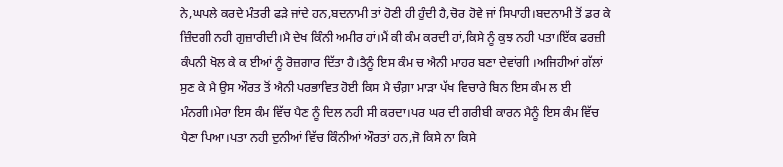ਨੇ,ਘਪਲੇ ਕਰਦੇ ਮੰਤਰੀ ਫੜੇ ਜਾਂਦੇ ਹਨ,ਬਦਨਾਮੀ ਤਾਂ ਹੋਣੀ ਹੀ ਹੁੰਦੀ ਹੈ,ਚੋਰ ਹੋਵੇ ਜਾਂ ਸਿਪਾਹੀ।ਬਦਨਾਮੀ ਤੋਂ ਡਰ ਕੇ ਜ਼ਿੰਦਗੀ ਨਹੀ ਗੁਜ਼ਾਰੀਦੀ।ਮੈ ਦੇਖ ਕਿੰਨੀ ਅਮੀਰ ਹਾਂ।ਮੈਂ ਕੀ ਕੰਮ ਕਰਦੀ ਹਾਂ,ਕਿਸੇ ਨੂੰ ਕੁਝ ਨਹੀ ਪਤਾ।ਇੱਕ ਫਰਜ਼ੀ ਕੰਪਨੀ ਖੋਲ ਕੇ ਕ ਈਆਂ ਨੂੰ ਰੋਜ਼ਗਾਰ ਦਿੱਤਾ ਹੈ।ਤੈਨੂੰ ਇਸ ਕੰਮ ਚ ਐਨੀ ਮਾਹਰ ਬਣਾ ਦੇਵਾਂਗੀ ।ਅਜਿਹੀਆਂ ਗੱਲਾਂ ਸੁਣ ਕੇ ਮੈ ਉਸ ਔਰਤ ਤੋਂ ਐਨੀ ਪਰਭਾਵਿਤ ਹੋਈ ਕਿਸ ਮੈ ਚੰਗ਼ਾ ਮਾੜਾ ਪੱਖ ਵਿਚਾਰੇ ਬਿਨ ਇਸ ਕੰਮ ਲ ਈ ਮੰਨਗੀ।ਮੇਰਾ ਇਸ ਕੰਮ ਵਿੱਚ ਪੈਣ ਨੂੰ ਦਿਲ ਨਹੀ ਸੀ ਕਰਦਾ।ਪਰ ਘਰ ਦੀ ਗਰੀਬੀ ਕਾਰਨ ਮੈਨੂੰ ਇਸ ਕੰਮ ਵਿੱਚ ਪੈਣਾ ਪਿਆ।ਪਤਾ ਨਹੀ ਦੁਨੀਆਂ ਵਿੱਚ ਕਿੰਨੀਆਂ ਔਰਤਾਂ ਹਨ,ਜੋ ਕਿਸੇ ਨਾ ਕਿਸੇ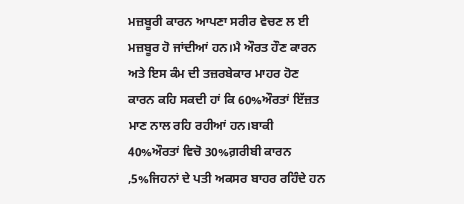ਮਜ਼ਬੂਰੀ ਕਾਰਨ ਆਪਣਾ ਸਰੀਰ ਵੇਚਣ ਲ ਈ ਮਜ਼ਬੂਰ ਹੋ ਜਾਂਦੀਆਂ ਹਨ।ਮੈ ਔਰਤ ਹੌਣ ਕਾਰਨ ਅਤੇ ਇਸ ਕੰਮ ਦੀ ਤਜ਼ਰਬੇਕਾਰ ਮਾਹਰ ਹੋਣ ਕਾਰਨ ਕਹਿ ਸਕਦੀ ਹਾਂ ਕਿ 60%ਔਰਤਾਂ ਇੱਜ਼ਤ ਮਾਣ ਨਾਲ ਰਹਿ ਰਹੀਆਂ ਹਨ।ਬਾਕੀ 40%ਔਰਤਾਂ ਵਿਚੋ 30%ਗ਼ਰੀਬੀ ਕਾਰਨ ,5%ਜਿਹਨਾਂ ਦੇ ਪਤੀ ਅਕਸਰ ਬਾਹਰ ਰਹਿੰਦੇ ਹਨ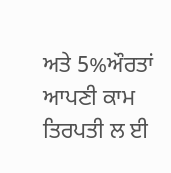ਅਤੇ 5%ਔਰਤਾਂ ਆਪਣੀ ਕਾਮ ਤਿਰਪਤੀ ਲ ਈ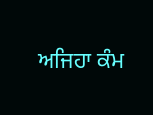ਅਜਿਹਾ ਕੰਮ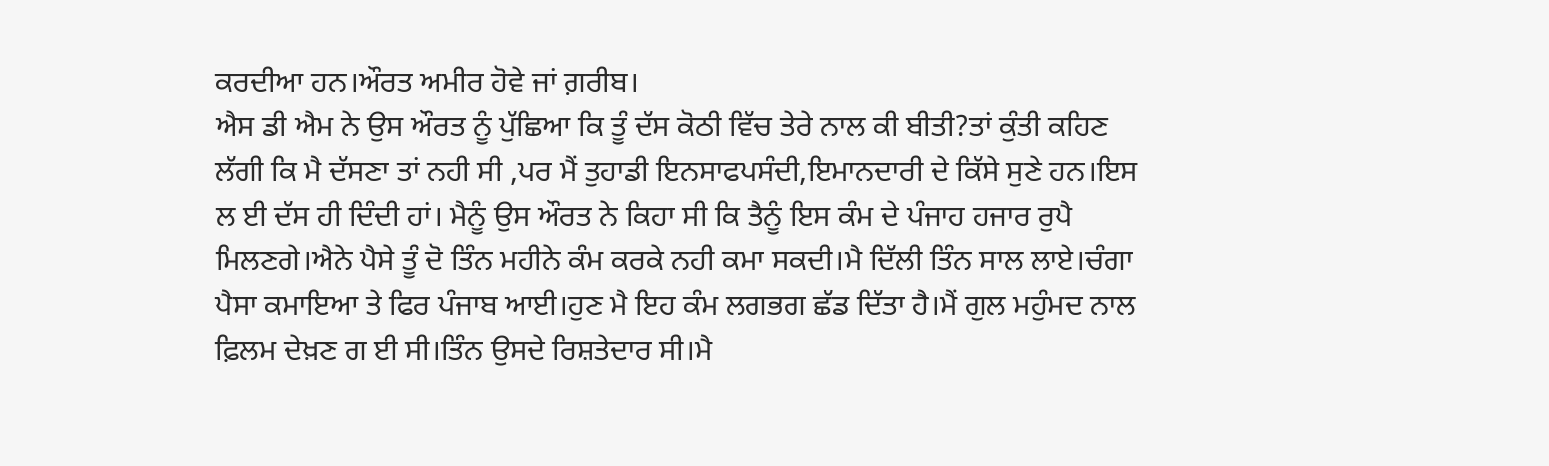ਕਰਦੀਆ ਹਨ।ਔਰਤ ਅਮੀਰ ਹੋਵੇ ਜਾਂ ਗ਼ਰੀਬ।
ਐਸ ਡੀ ਐਮ ਨੇ ਉਸ ਔਰਤ ਨੂੰ ਪੁੱਛਿਆ ਕਿ ਤੂੰ ਦੱਸ ਕੋਠੀ ਵਿੱਚ ਤੇਰੇ ਨਾਲ ਕੀ ਬੀਤੀ?ਤਾਂ ਕੁੰਤੀ ਕਹਿਣ ਲੱਗੀ ਕਿ ਮੈ ਦੱਸਣਾ ਤਾਂ ਨਹੀ ਸੀ ,ਪਰ ਮੈਂ ਤੁਹਾਡੀ ਇਨਸਾਫਪਸੰਦੀ,ਇਮਾਨਦਾਰੀ ਦੇ ਕਿੱਸੇ ਸੁਣੇ ਹਨ।ਇਸ ਲ ਈ ਦੱਸ ਹੀ ਦਿੰਦੀ ਹਾਂ। ਮੈਨੂੰ ਉਸ ਔਰਤ ਨੇ ਕਿਹਾ ਸੀ ਕਿ ਤੈਨੂੰ ਇਸ ਕੰਮ ਦੇ ਪੰਜਾਹ ਹਜਾਰ ਰੁਪੈ ਮਿਲਣਗੇ।ਐਨੇ ਪੈਸੇ ਤੂੰ ਦੋ ਤਿੰਨ ਮਹੀਨੇ ਕੰਮ ਕਰਕੇ ਨਹੀ ਕਮਾ ਸਕਦੀ।ਮੈ ਦਿੱਲੀ ਤਿੰਨ ਸਾਲ ਲਾਏ।ਚੰਗਾ ਪੈਸਾ ਕਮਾਇਆ ਤੇ ਫਿਰ ਪੰਜਾਬ ਆਈ।ਹੁਣ ਮੈ ਇਹ ਕੰਮ ਲਗਭਗ ਛੱਡ ਦਿੱਤਾ ਹੈ।ਮੈਂ ਗੁਲ ਮਹੁੰਮਦ ਨਾਲ ਫ਼ਿਲਮ ਦੇਖ਼ਣ ਗ ਈ ਸੀ।ਤਿੰਨ ਉਸਦੇ ਰਿਸ਼ਤੇਦਾਰ ਸੀ।ਮੈ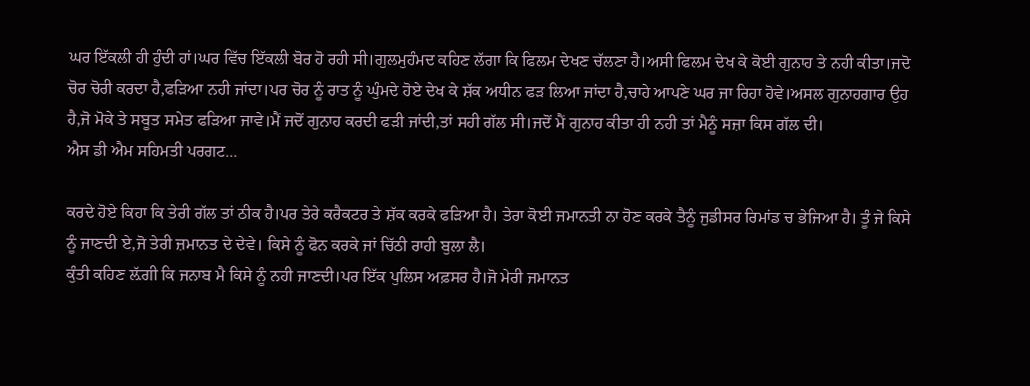ਘਰ ਇੱਕਲੀ ਹੀ ਹੁੰਦੀ ਹਾਂ।ਘਰ ਵਿੱਚ ਇੱਕਲੀ ਬੋਰ ਹੋ ਰਹੀ ਸੀ।ਗੁਲਮੁਹੰਮਦ ਕਹਿਣ ਲੱਗਾ ਕਿ ਫਿਲਮ ਦੇਖਣ ਚੱਲਣਾ ਹੈ।ਅਸੀ ਫਿਲਮ ਦੇਖ ਕੇ ਕੋਈ ਗੁਨਾਹ ਤੇ ਨਹੀ ਕੀਤਾ।ਜਦੋ ਚੋਰ ਚੋਰੀ ਕਰਦਾ ਹੈ,ਫੜਿਆ ਨਹੀ ਜਾਂਦਾ।ਪਰ ਚੋਰ ਨੂੰ ਰਾਤ ਨੂੰ ਘੁੰਮਦੇ ਹੋਏ ਦੇਖ ਕੇ ਸ਼ੱਕ ਅਧੀਨ ਫੜ ਲਿਆ ਜਾਂਦਾ ਹੈ,ਚਾਹੇ ਆਪਣੇ ਘਰ ਜਾ ਰਿਹਾ ਹੋਵੇ।ਅਸਲ ਗੁਨਾਹਗਾਰ ਉਹ ਹੈ,ਜੋ ਮੋਕੇ ਤੇ ਸਬੂਤ ਸਮੇਤ ਫੜਿਆ ਜਾਵੇ।ਮੈਂ ਜਦੋਂ ਗੁਨਾਹ ਕਰਦੀ ਫੜੀ ਜਾਂਦੀ,ਤਾਂ ਸਹੀ ਗੱਲ ਸੀ।ਜਦੋਂ ਮੈਂ ਗੁਨਾਹ ਕੀਤਾ ਹੀ ਨਹੀ ਤਾਂ ਮੈਨੂੰ ਸਜ਼ਾ ਕਿਸ ਗੱਲ ਦੀ।
ਐਸ ਡੀ ਐਮ ਸਹਿਮਤੀ ਪਰਗਟ...

ਕਰਦੇ ਹੋਏ ਕਿਹਾ ਕਿ ਤੇਰੀ ਗੱਲ ਤਾਂ ਠੀਕ ਹੈ।ਪਰ ਤੇਰੇ ਕਰੈਕਟਰ ਤੇ ਸ਼ੱਕ ਕਰਕੇ ਫੜਿਆ ਹੈ। ਤੇਰਾ ਕੋਈ ਜਮਾਨਤੀ ਨਾ ਹੋਣ ਕਰਕੇ ਤੈਨੂੰ ਜੁਡੀਸਰ ਰਿਮਾਂਡ ਚ ਭੇਜਿਆ ਹੈ। ਤੂੰ ਜੇ ਕਿਸੇ ਨੂੰ ਜਾਣਦੀ ਏ,ਜੋ ਤੇਰੀ ਜ਼ਮਾਨਤ ਦੇ ਦੇਵੇ। ਕਿਸੇ ਨੂੰ ਫੋਨ ਕਰਕੇ ਜਾਂ ਚਿੱਠੀ ਰਾਹੀ ਬੁਲਾ ਲੈ।
ਕੁੰਤੀ ਕਹਿਣ ਲ਼ੱਗੀ ਕਿ ਜਨਾਬ ਮੈ ਕਿਸੇ ਨੂੰ ਨਹੀ ਜਾਣਦੀ।ਪਰ ਇੱਕ ਪੁਲਿਸ ਅਫ਼ਸਰ ਹੈ।ਜੋ ਮੇਰੀ ਜਮਾਨਤ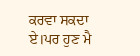ਕਰਵਾ ਸਕਦਾ ਏ।ਪਰ ਹੁਣ ਮੈ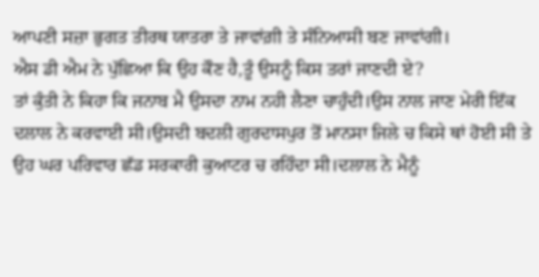ਆਪਣੀ ਸਜ਼ਾ ਭੁਗਤ ਤੀਰਥ ਯਾਤਰਾ ਤੇ ਜਾਵਾਂਗ਼ੀ ਤੇ ਸੰਨਿਆਸੀ ਬਣ ਜਾਵਾਂਗੀ।
ਐਸ ਡੀ ਐਮ ਨੇ ਪੁੱਛਿਆ ਕਿ ਉਹ ਕੌਣ ਹੈ,ਤੂੰ ਉਸਨੂੰ ਕਿਸ ਤਰਾਂ ਜਾਣਦੀ ਏ?
ਤਾਂ ਕੁੰਤੀ ਨੇ ਕਿਹਾ ਕਿ ਜਨਾਬ ਮੈ ਉਸਦਾ ਨਾਮ ਨਹੀ ਲੈਣਾ ਚਾਹੁੰਦੀ।ਉਸ ਨਾਲ ਜਾਣ ਮੇਰੀ ਇੱਕ ਦਲਾਲ ਨੇ ਕਰਵਾਈ ਸੀ।ਉਸਦੀ ਬਦਲੀ ਗੁਰਦਾਸਪੁਰ ਤੋਂ ਮਾਨਸਾ ਜਿਲੇ ਚ ਕਿਸੇ ਥਾਂ ਹੋਈ ਸੀ ਤੇ ਉਹ ਘਰ ਪਰਿਵਾਰ ਛੱਡ ਸਰਕਾਰੀ ਕੁਆਟਰ ਚ ਰਹਿੰਦਾ ਸੀ।ਦਲਾਲ ਨੇ ਮੈਨੂੰ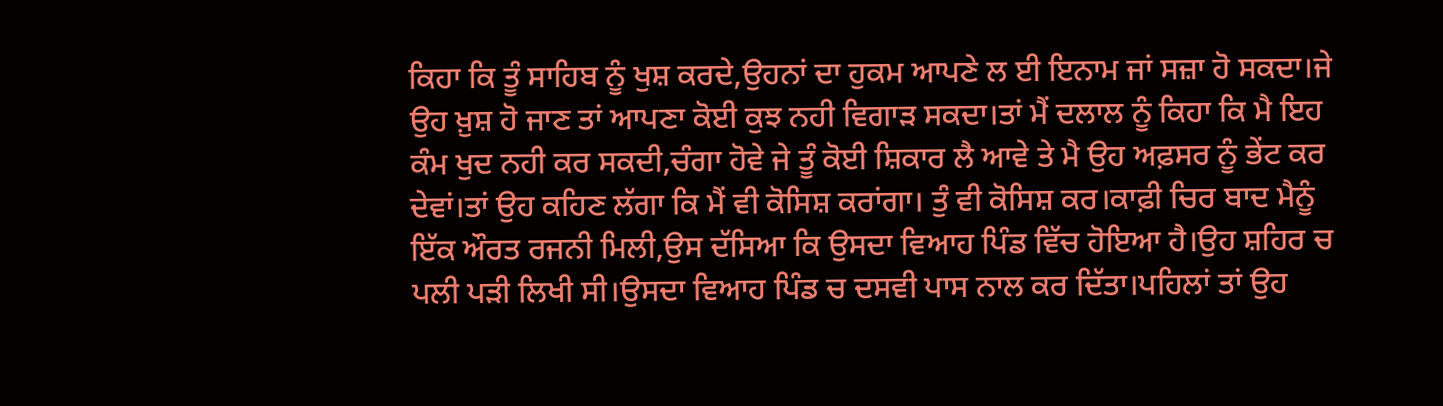ਕਿਹਾ ਕਿ ਤੂੰ ਸਾਹਿਬ ਨੂੰ ਖੁਸ਼ ਕਰਦੇ,ਉਹਨਾਂ ਦਾ ਹੁਕਮ ਆਪਣੇ ਲ ਈ ਇਨਾਮ ਜਾਂ ਸਜ਼ਾ ਹੋ ਸਕਦਾ।ਜੇ ਉਹ ਖ਼ੁਸ਼ ਹੋ ਜਾਣ ਤਾਂ ਆਪਣਾ ਕੋਈ ਕੁਝ ਨਹੀ ਵਿਗਾੜ ਸਕਦਾ।ਤਾਂ ਮੈਂ ਦਲਾਲ ਨੂੰ ਕਿਹਾ ਕਿ ਮੈ ਇਹ ਕੰਮ ਖੁਦ ਨਹੀ ਕਰ ਸਕਦੀ,ਚੰਗਾ ਹੋਵੇ ਜੇ ਤੂੰ ਕੋਈ ਸ਼ਿਕਾਰ ਲੈ ਆਵੇ ਤੇ ਮੈ ਉਹ ਅਫ਼ਸਰ ਨੂੰ ਭੇਂਟ ਕਰ ਦੇਵਾਂ।ਤਾਂ ਉਹ ਕਹਿਣ ਲੱਗਾ ਕਿ ਮੈਂ ਵੀ ਕੋਸਿਸ਼ ਕਰਾਂਗਾ। ਤੁੰ ਵੀ ਕੋਸਿਸ਼ ਕਰ।ਕਾਫ਼ੀ ਚਿਰ ਬਾਦ ਮੈਨੂੰ ਇੱਕ ਔਰਤ ਰਜਨੀ ਮਿਲੀ,ਉਸ ਦੱਸਿਆ ਕਿ ਉਸਦਾ ਵਿਆਹ ਪਿੰਡ ਵਿੱਚ ਹੋਇਆ ਹੈ।ਉਹ ਸ਼ਹਿਰ ਚ ਪਲੀ ਪੜੀ ਲਿਖੀ ਸੀ।ਉਸਦਾ ਵਿਆਹ ਪਿੰਡ ਚ ਦਸਵੀ ਪਾਸ ਨਾਲ ਕਰ ਦਿੱਤਾ।ਪਹਿਲਾਂ ਤਾਂ ਉਹ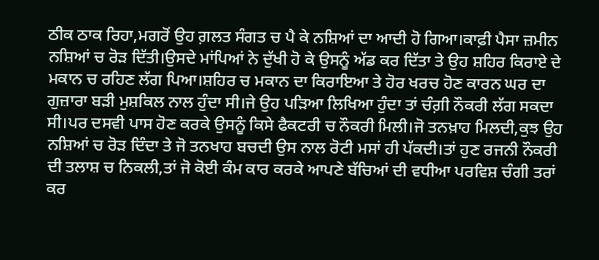ਠੀਕ ਠਾਕ ਰਿਹਾ,ਮਗਰੋਂ ਉਹ ਗ਼ਲਤ ਸੰਗਤ ਚ ਪੈ ਕੇ ਨਸ਼ਿਆਂ ਦਾ ਆਦੀ ਹੋ ਗਿਆ।ਕਾਫ਼ੀ ਪੈਸਾ ਜ਼ਮੀਨ ਨਸ਼ਿਆਂ ਚ ਰੋੜ ਦਿੱਤੀ।ਉਸਦੇ ਮਾਂਪਿਆਂ ਨੇ ਦੁੱਖੀ ਹੋ ਕੇ ਉਸਨੂੰ ਅੱਡ ਕਰ ਦਿੱਤਾ ਤੇ ਉਹ ਸ਼ਹਿਰ ਕਿਰਾਏ ਦੇ ਮਕਾਨ ਚ ਰਹਿਣ ਲੱਗ ਪਿਆ।ਸ਼ਹਿਰ ਚ ਮਕਾਨ ਦਾ ਕਿਰਾਇਆ ਤੇ ਹੋਰ ਖਰਚ ਹੋਣ ਕਾਰਨ ਘਰ ਦਾ ਗੁਜ਼ਾਰਾ ਬੜੀ ਮੁਸ਼ਕਿਲ ਨਾਲ ਹੁੰਦਾ ਸੀ।ਜੇ ਉਹ ਪੜਿਆ ਲਿਖਿਆ ਹੁੰਦਾ ਤਾਂ ਚੰਗ਼ੀ ਨੌਕਰੀ ਲੱਗ ਸਕਦਾ ਸੀ।ਪਰ ਦਸਵੀ ਪਾਸ ਹੋਣ ਕਰਕੇ ਉਸਨੂੰ ਕਿਸੇ ਫੈਕਟਰੀ ਚ ਨੌਕਰੀ ਮਿਲੀ।ਜੋ ਤਨਖ਼ਾਹ ਮਿਲਦੀ,ਕੁਝ ਉਹ ਨਸ਼ਿਆਂ ਚ ਰੋੜ ਦਿੰਦਾ ਤੇ ਜੋ ਤਨਖਾਹ ਬਚਦੀ ਉਸ ਨਾਲ ਰੋਟੀ ਮਸਾਂ ਹੀ ਪੱਕਦੀ।ਤਾਂ ਹੁਣ ਰਜਨੀ ਨੌਕਰੀ ਦੀ ਤਲਾਸ਼ ਚ ਨਿਕਲੀ,ਤਾਂ ਜੋ ਕੋਈ ਕੰਮ ਕਾਰ ਕਰਕੇ ਆਪਣੇ ਬੱਚਿਆਂ ਦੀ ਵਧੀਆ ਪਰਵਿਸ਼ ਚੰਗੀ ਤਰਾਂ ਕਰ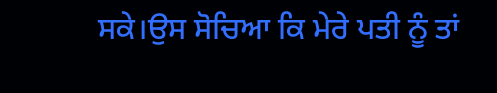ਸਕੇ।ਉਸ ਸੋਚਿਆ ਕਿ ਮੇਰੇ ਪਤੀ ਨੂੰ ਤਾਂ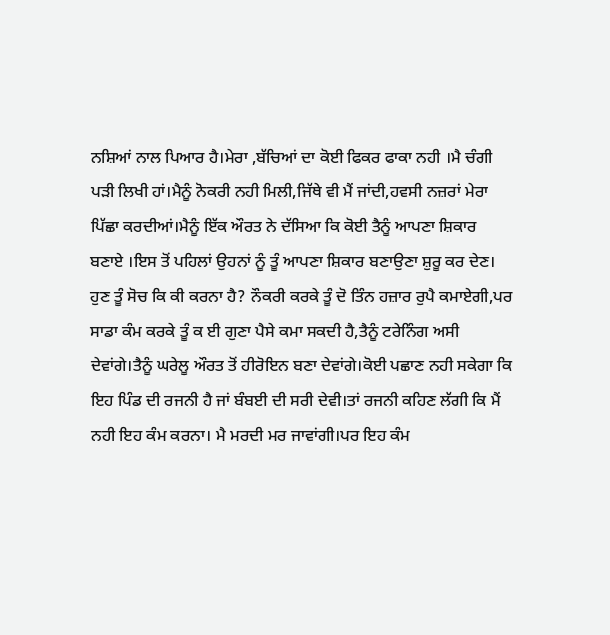ਨਸ਼ਿਆਂ ਨਾਲ ਪਿਆਰ ਹੈ।ਮੇਰਾ ,ਬੱਚਿਆਂ ਦਾ ਕੋਈ ਫਿਕਰ ਫਾਕਾ ਨਹੀ ।ਮੈ ਚੰਗੀ ਪੜੀ ਲਿਖੀ ਹਾਂ।ਮੈਨੂੰ ਨੋਕਰੀ ਨਹੀ ਮਿਲੀ,ਜਿੱਥੇ ਵੀ ਮੈਂ ਜਾਂਦੀ,ਹਵਸੀ ਨਜ਼ਰਾਂ ਮੇਰਾ ਪਿੱਛਾ ਕਰਦੀਆਂ।ਮੈਨੂੰ ਇੱਕ ਔਰਤ ਨੇ ਦੱਸਿਆ ਕਿ ਕੋਈ ਤੈਨੂੰ ਆਪਣਾ ਸ਼ਿਕਾਰ ਬਣਾਏ ।ਇਸ ਤੋਂ ਪਹਿਲਾਂ ਉਹਨਾਂ ਨੂੰ ਤੂੰ ਆਪਣਾ ਸ਼ਿਕਾਰ ਬਣਾਉਣਾ ਸ਼ੁਰੂ ਕਰ ਦੇਣ। ਹੁਣ ਤੂੰ ਸੋਚ ਕਿ ਕੀ ਕਰਨਾ ਹੈ? ਨੌਕਰੀ ਕਰਕੇ ਤੂੰ ਦੋ ਤਿੰਨ ਹਜ਼ਾਰ ਰੁਪੈ ਕਮਾਏਗੀ,ਪਰ ਸਾਡਾ ਕੰਮ ਕਰਕੇ ਤੂੰ ਕ ਈ ਗੁਣਾ ਪੈਸੇ ਕਮਾ ਸਕਦੀ ਹੈ,ਤੈਨੂੰ ਟਰੇਨਿੰਗ ਅਸੀ ਦੇਵਾਂਗੇ।ਤੈਨੂੰ ਘਰੇਲੂ ਔਰਤ ਤੋਂ ਹੀਰੋਇਨ ਬਣਾ ਦੇਵਾਂਗੇ।ਕੋਈ ਪਛਾਣ ਨਹੀ ਸਕੇਗਾ ਕਿ ਇਹ ਪਿੰਡ ਦੀ ਰਜਨੀ ਹੈ ਜਾਂ ਬੰਬਈ ਦੀ ਸਰੀ ਦੇਵੀ।ਤਾਂ ਰਜਨੀ ਕਹਿਣ ਲੱਗੀ ਕਿ ਮੈਂ ਨਹੀ ਇਹ ਕੰਮ ਕਰਨਾ। ਮੈ ਮਰਦੀ ਮਰ ਜਾਵਾਂਗੀ।ਪਰ ਇਹ ਕੰਮ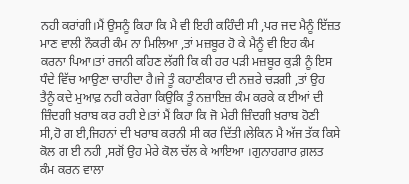ਨਹੀ ਕਰਾਂਗੀ।ਮੈਂ ਉਸਨੂੰ ਕਿਹਾ ਕਿ ਮੈ ਵੀ ਇਹੀ ਕਹਿੰਦੀ ਸੀ ,ਪਰ ਜਦ ਮੈਨੂੰ ਇੱਜ਼ਤ ਮਾਣ ਵਾਲੀ ਨੌਕਰੀ ਕੰਮ ਨਾ ਮਿਲਿਆ ,ਤਾਂ ਮਜ਼ਬੂਰ ਹੋ ਕੇ ਮੈਨੂੰ ਵੀ ਇਹ ਕੰਮ ਕਰਨਾ ਪਿਆ।ਤਾਂ ਰਜਨੀ ਕਹਿਣ ਲੱਗੀ ਕਿ ਕੀ ਹਰ ਪੜੀ ਮਜ਼ਬੂਰ ਕੁੜੀ ਨੂੰ ਇਸ ਧੰਦੇ ਵਿੱਚ ਆਉਣਾ ਚਾਹੀਦਾ ਹੈ।ਜੇ ਤੂੰ ਕਹਾਣੀਕਾਰ ਦੀ ਨਜ਼ਰੇ ਚੜਗੀ ,ਤਾਂ ਉਹ ਤੈਨੂੰ ਕਦੇ ਮੁਆਫ਼ ਨਹੀ ਕਰੇਗਾ ਕਿਉਕਿ ਤੂੰ ਨਜ਼ਾਇਜ਼ ਕੰਮ ਕਰਕੇ ਕ ਈਆਂ ਦੀ ਜ਼ਿੰਦਗੀ ਖ਼ਰਾਬ ਕਰ ਰਹੀ ਏ।ਤਾਂ ਮੈਂ ਕਿਹਾ ਕਿ ਜੋ ਮੇਰੀ ਜ਼ਿੰਦਗੀ ਖ਼ਰਾਬ ਹੋਣੀ ਸੀ,ਹੋ ਗ ਈ,ਜਿਹਨਾਂ ਦੀ ਖਰਾਬ ਕਰਨੀ ਸੀ ਕਰ ਦਿੱਤੀ।ਲੇਕਿਨ ਮੈ ਅੱਜ ਤੱਕ ਕਿਸੇ ਕੋਲ ਗ ਈ ਨਹੀ ,ਸਗੋਂ ਉਹ ਮੇਰੇ ਕੋਲ ਚੱਲ ਕੇ ਆਇਆ ।ਗੁਨਾਹਗਾਰ ਗ਼ਲਤ ਕੰਮ ਕਰਨ ਵਾਲਾ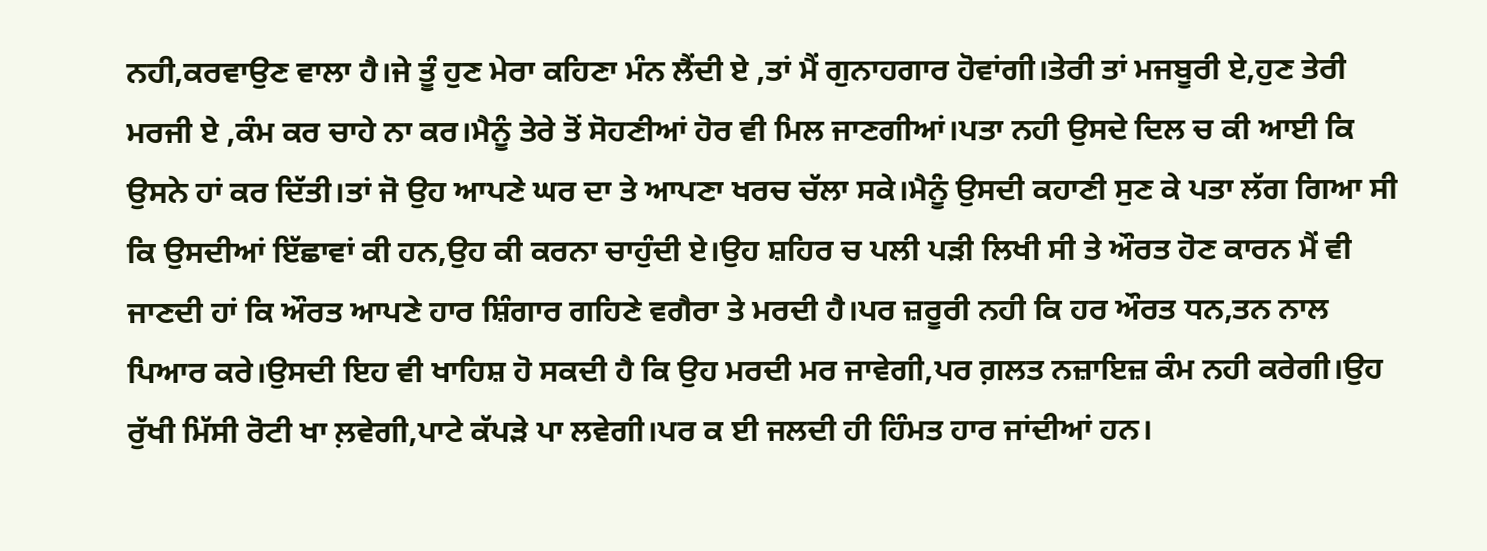ਨਹੀ,ਕਰਵਾਉਣ ਵਾਲਾ ਹੈ।ਜੇ ਤੂੰ ਹੁਣ ਮੇਰਾ ਕਹਿਣਾ ਮੰਨ ਲੈਂਦੀ ਏ ,ਤਾਂ ਮੈਂ ਗੁਨਾਹਗਾਰ ਹੋਵਾਂਗੀ।ਤੇਰੀ ਤਾਂ ਮਜਬੂਰੀ ਏ,ਹੁਣ ਤੇਰੀ ਮਰਜੀ ਏ ,ਕੰਮ ਕਰ ਚਾਹੇ ਨਾ ਕਰ।ਮੈਨੂੰ ਤੇਰੇ ਤੋਂ ਸੋਹਣੀਆਂ ਹੋਰ ਵੀ ਮਿਲ ਜਾਣਗੀਆਂ।ਪਤਾ ਨਹੀ ਉਸਦੇ ਦਿਲ ਚ ਕੀ ਆਈ ਕਿ ਉਸਨੇ ਹਾਂ ਕਰ ਦਿੱਤੀ।ਤਾਂ ਜੋ ਉਹ ਆਪਣੇ ਘਰ ਦਾ ਤੇ ਆਪਣਾ ਖਰਚ ਚੱਲਾ ਸਕੇ।ਮੈਨੂੰ ਉਸਦੀ ਕਹਾਣੀ ਸੁਣ ਕੇ ਪਤਾ ਲੱਗ ਗਿਆ ਸੀ ਕਿ ਉਸਦੀਆਂ ਇੱਛਾਵਾਂ ਕੀ ਹਨ,ਉਹ ਕੀ ਕਰਨਾ ਚਾਹੁੰਦੀ ਏ।ਉਹ ਸ਼ਹਿਰ ਚ ਪਲੀ ਪੜੀ ਲਿਖੀ ਸੀ ਤੇ ਔਰਤ ਹੋਣ ਕਾਰਨ ਮੈਂ ਵੀ ਜਾਣਦੀ ਹਾਂ ਕਿ ਔਰਤ ਆਪਣੇ ਹਾਰ ਸ਼ਿੰਗਾਰ ਗਹਿਣੇ ਵਗੈਰਾ ਤੇ ਮਰਦੀ ਹੈ।ਪਰ ਜ਼ਰੂਰੀ ਨਹੀ ਕਿ ਹਰ ਔਰਤ ਧਨ,ਤਨ ਨਾਲ ਪਿਆਰ ਕਰੇ।ਉਸਦੀ ਇਹ ਵੀ ਖਾਹਿਸ਼ ਹੋ ਸਕਦੀ ਹੈ ਕਿ ਉਹ ਮਰਦੀ ਮਰ ਜਾਵੇਗੀ,ਪਰ ਗ਼ਲਤ ਨਜ਼ਾਇਜ਼ ਕੰਮ ਨਹੀ ਕਰੇਗੀ।ਉਹ ਰੁੱਖੀ ਮਿੱਸੀ ਰੋਟੀ ਖਾ ਲ਼ਵੇਗੀ,ਪਾਟੇ ਕੱਪੜੇ ਪਾ ਲਵੇਗੀ।ਪਰ ਕ ਈ ਜਲਦੀ ਹੀ ਹਿੰਮਤ ਹਾਰ ਜਾਂਦੀਆਂ ਹਨ।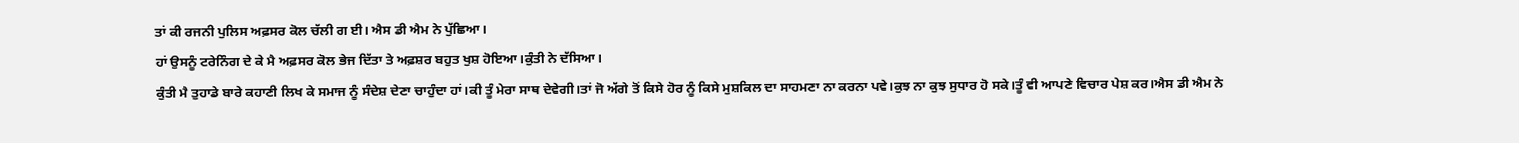ਤਾਂ ਕੀ ਰਜਨੀ ਪੁਲਿਸ ਅਫ਼ਸਰ ਕੋਲ ਚੱਲੀ ਗ ਈ। ਐਸ ਡੀ ਐਮ ਨੇ ਪੁੱਛਿਆ।
ਹਾਂ ਉਸਨੂੰ ਟਰੇਨਿੰਗ ਦੇ ਕੇ ਮੈ ਅਫ਼ਸਰ ਕੋਲ ਭੇਜ ਦਿੱਤਾ ਤੇ ਅਫ਼ਸ਼ਰ ਬਹੁਤ ਖੁਸ਼ ਹੋਇਆ।ਕੁੰਤੀ ਨੇ ਦੱਸਿਆ।
ਕੁੰਤੀ ਮੈ ਤੁਹਾਡੇ ਬਾਰੇ ਕਹਾਣੀ ਲਿਖ ਕੇ ਸਮਾਜ ਨੂੰ ਸੰਦੇਸ਼ ਦੇਣਾ ਚਾਹੁੰਦਾ ਹਾਂ।ਕੀ ਤੂੰ ਮੇਰਾ ਸਾਥ ਦੇਵੇਗੀ।ਤਾਂ ਜੋ ਅੱਗੇ ਤੋਂ ਕਿਸੇ ਹੋਰ ਨੂੰ ਕਿਸੇ ਮੁਸ਼ਕਿਲ ਦਾ ਸਾਹਮਣਾ ਨਾ ਕਰਨਾ ਪਵੇ।ਕੁਝ ਨਾ ਕੁਝ ਸੁਧਾਰ ਹੋ ਸਕੇ।ਤੂੰ ਵੀ ਆਪਣੇ ਵਿਚਾਰ ਪੇਸ਼ ਕਰ।ਐਸ ਡੀ ਐਮ ਨੇ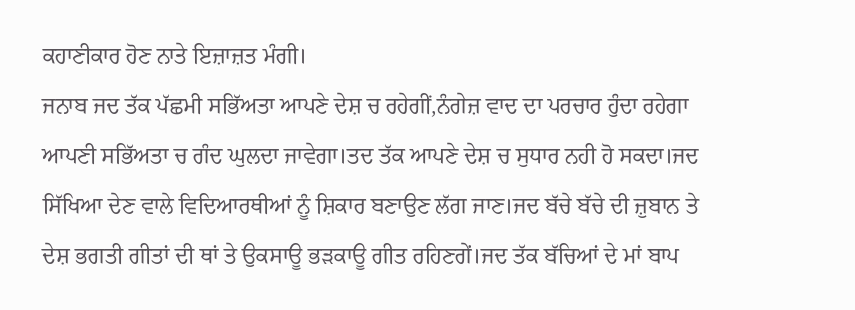ਕਹਾਣੀਕਾਰ ਹੋਣ ਨਾਤੇ ਇਜ਼ਾਜ਼ਤ ਮੰਗੀ।
ਜਨਾਬ ਜਦ ਤੱਕ ਪੱਛਮੀ ਸਭਿੱਅਤਾ ਆਪਣੇ ਦੇਸ਼ ਚ ਰਹੇਗੀਂ,ਨੰਗੇਜ਼ ਵਾਦ ਦਾ ਪਰਚਾਰ ਹੁੰਦਾ ਰਹੇਗਾ ਆਪਣੀ ਸਭਿੱਅਤਾ ਚ ਗੰਦ ਘੁਲਦਾ ਜਾਵੇਗਾ।ਤਦ ਤੱਕ ਆਪਣੇ ਦੇਸ਼ ਚ ਸੁਧਾਰ ਨਹੀ ਹੋ ਸਕਦਾ।ਜਦ ਸਿੱਖਿਆ ਦੇਣ ਵਾਲੇ ਵਿਦਿਆਰਥੀਆਂ ਨੂੰ ਸ਼ਿਕਾਰ ਬਣਾਉਣ ਲੱਗ ਜਾਣ।ਜਦ ਬੱਚੇ ਬੱਚੇ ਦੀ ਜ਼ੁਬਾਨ ਤੇ ਦੇਸ਼ ਭਗਤੀ ਗੀਤਾਂ ਦੀ ਥਾਂ ਤੇ ਉਕਸਾਊ ਭੜਕਾਊ ਗੀਤ ਰਹਿਣਗੇਂ।ਜਦ ਤੱਕ ਬੱਚਿਆਂ ਦੇ ਮਾਂ ਬਾਪ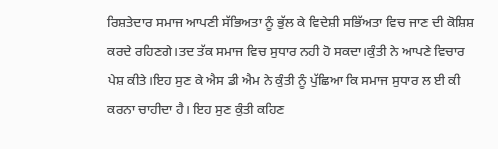ਰਿਸ਼ਤੇਦਾਰ ਸਮਾਜ ਆਪਣੀ ਸੱਭਿਅਤਾ ਨੂੰ ਭੁੱਲ ਕੇ ਵਿਦੇਸ਼ੀ ਸਭਿੱਅਤਾ ਵਿਚ ਜਾਣ ਦੀ ਕੋਸ਼ਿਸ਼ ਕਰਦੇ ਰਹਿਣਗੇ।ਤਦ ਤੱਕ ਸਮਾਜ ਵਿਚ ਸੁਧਾਰ ਨਹੀ ਹੋ ਸਕਦਾ।ਕੁੰਤੀ ਨੇ ਆਪਣੇ ਵਿਚਾਰ ਪੇਸ਼ ਕੀਤੇ।ਇਹ ਸੁਣ ਕੇ ਐਸ ਡੀ ਐਮ ਨੇ ਕੁੰਤੀ ਨੂੰ ਪੁੱਛਿਆ ਕਿ ਸਮਾਜ ਸੁਧਾਰ ਲ ਈ ਕੀ ਕਰਨਾ ਚਾਹੀਦਾ ਹੈ। ਇਹ ਸੁਣ ਕੁੰਤੀ ਕਹਿਣ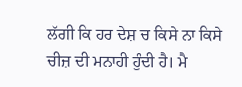ਲੱਗੀ ਕਿ ਹਰ ਦੇਸ਼ ਚ ਕਿਸੇ ਨਾ ਕਿਸੇ ਚੀਜ਼ ਦੀ ਮਨਾਹੀ ਹੁੰਦੀ ਹੈ। ਮੈ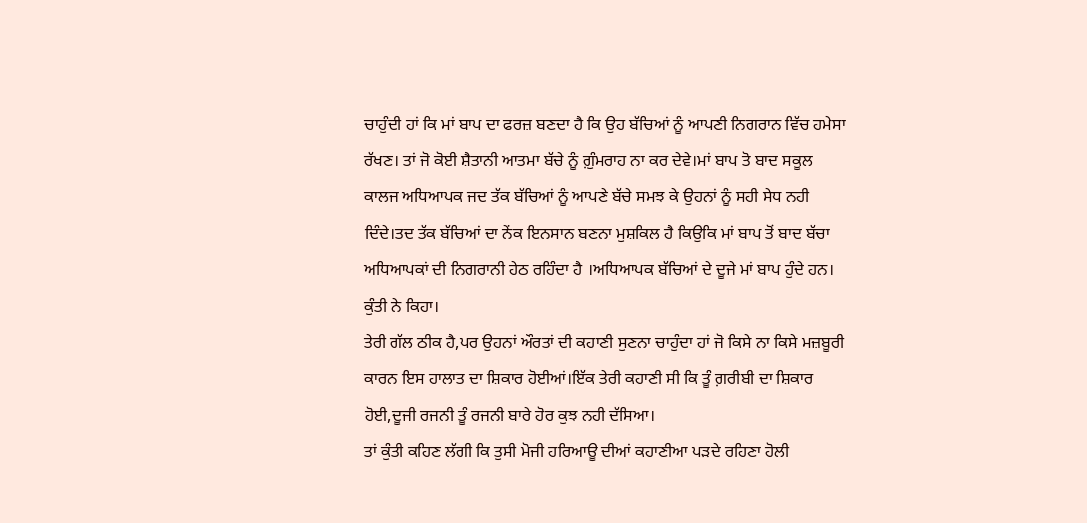ਚਾਹੁੰਦੀ ਹਾਂ ਕਿ ਮਾਂ ਬਾਪ ਦਾ ਫਰਜ਼ ਬਣਦਾ ਹੈ ਕਿ ਉਹ ਬੱਚਿਆਂ ਨੂੰ ਆਪਣੀ ਨਿਗਰਾਨ ਵਿੱਚ ਹਮੇਸਾ ਰੱਖਣ। ਤਾਂ ਜੋ ਕੋਈ ਸ਼ੈਤਾਨੀ ਆਤਮਾ ਬੱਚੇ ਨੂੰ ਗ਼ੁੰਮਰਾਹ ਨਾ ਕਰ ਦੇਵੇ।ਮਾਂ ਬਾਪ ਤੋ ਬਾਦ ਸਕੂਲ ਕਾਲਜ ਅਧਿਆਪਕ ਜਦ ਤੱਕ ਬੱਚਿਆਂ ਨੂੰ ਆਪਣੇ ਬੱਚੇ ਸਮਝ ਕੇ ਉਹਨਾਂ ਨੂੰ ਸਹੀ ਸੇਧ ਨਹੀ ਦਿੰਦੇ।ਤਦ ਤੱਕ ਬੱਚਿਆਂ ਦਾ ਨੇਂਕ ਇਨਸਾਨ ਬਣਨਾ ਮੁਸ਼ਕਿਲ ਹੈ ਕਿਉਕਿ ਮਾਂ ਬਾਪ ਤੋਂ ਬਾਦ ਬੱਚਾ ਅਧਿਆਪਕਾਂ ਦੀ ਨਿਗਰਾਨੀ ਹੇਠ ਰਹਿੰਦਾ ਹੈ ।ਅਧਿਆਪਕ ਬੱਚਿਆਂ ਦੇ ਦੂਜੇ ਮਾਂ ਬਾਪ ਹੁੰਦੇ ਹਨ। ਕੁੰਤੀ ਨੇ ਕਿਹਾ।
ਤੇਰੀ ਗੱਲ ਠੀਕ ਹੈ,ਪਰ ਉਹਨਾਂ ਔਰਤਾਂ ਦੀ ਕਹਾਣੀ ਸੁਣਨਾ ਚਾਹੁੰਦਾ ਹਾਂ ਜੋ ਕਿਸੇ ਨਾ ਕਿਸੇ ਮਜ਼ਬੂਰੀ ਕਾਰਨ ਇਸ ਹਾਲਾਤ ਦਾ ਸ਼ਿਕਾਰ ਹੋਈਆਂ।ਇੱਕ ਤੇਰੀ ਕਹਾਣੀ ਸੀ ਕਿ ਤੂੰ ਗ਼ਰੀਬੀ ਦਾ ਸ਼ਿਕਾਰ ਹੋਈ,ਦੂਜੀ ਰਜਨੀ ਤੂੰ ਰਜਨੀ ਬਾਰੇ ਹੋਰ ਕੁਝ ਨਹੀ ਦੱਸਿਆ।
ਤਾਂ ਕੁੰਤੀ ਕਹਿਣ ਲੱਗੀ ਕਿ ਤੁਸੀ ਮੋਜੀ ਹਰਿਆਊ ਦੀਆਂ ਕਹਾਣੀਆ ਪੜਦੇ ਰਹਿਣਾ ਹੋਲੀ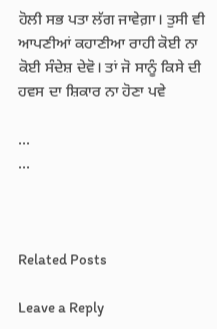ਹੋਲੀ ਸਭ ਪਤਾ ਲੱਗ ਜਾਵੇਗ਼ਾ। ਤੁਸੀ ਵੀ ਆਪਣੀਆਂ ਕਹਾਣੀਆ ਰਾਹੀ ਕੋਈ ਨਾ ਕੋਈ ਸੰਦੇਸ਼ ਦੇਵੋ। ਤਾਂ ਜੋ ਸਾਨੂੰ ਕਿਸੇ ਦੀ ਹਵਸ ਦਾ ਸ਼ਿਕਾਰ ਨਾ ਹੋਣਾ ਪਵੇ

...
...



Related Posts

Leave a Reply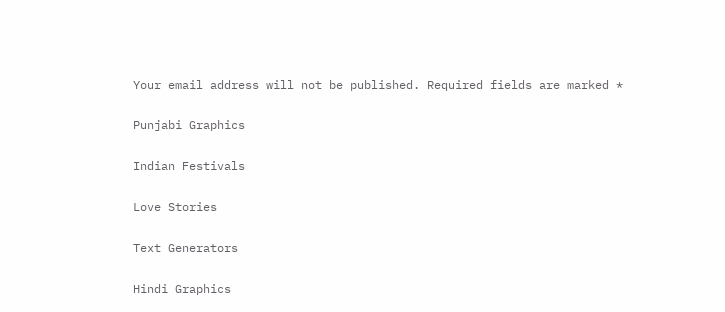Your email address will not be published. Required fields are marked *

Punjabi Graphics

Indian Festivals

Love Stories

Text Generators

Hindi Graphics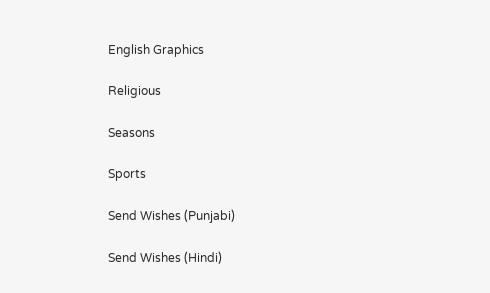English Graphics

Religious

Seasons

Sports

Send Wishes (Punjabi)

Send Wishes (Hindi)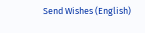Send Wishes (English)